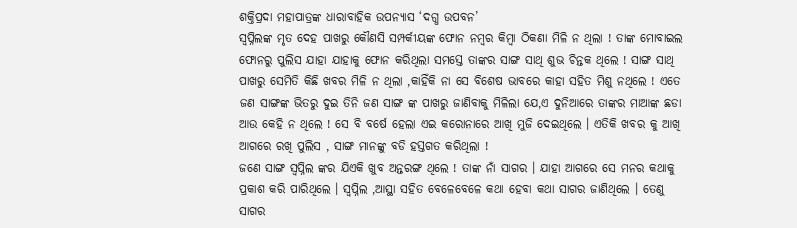ଶକ୍ତିପ୍ରଦା ମହାପାତ୍ରଙ୍କ ଧାରାବାହିକ ଉପନ୍ୟାସ ‘ଦଗ୍ଧ ଉପବନ’
ସ୍ୱପ୍ନିଲଙ୍କ ମୃତ ଦେହ ପାଖରୁ କୌଣସି ସମ୍ପର୍କୀୟଙ୍କ ଫୋନ ନମ୍ବର କିମ୍ବା ଠିକଣା ମିଳି ନ ଥିଲା ! ତାଙ୍କ ମୋବାଇଲ ଫୋନରୁ ପୁଲିସ ଯାହା ଯାହାକୁ ଫୋନ କରିଥିଲା ସମସ୍ତେ ତାଙ୍କର ସାଙ୍ଗ ସାଥି ଶୁଭ ଚିନ୍ତକ ଥିଲେ ! ସାଙ୍ଗ ସାଥି ପାଖରୁ ସେମିତି କିଛି ଖବର ମିଳି ନ ଥିଲା ,କାହିଁକି ନା ସେ ବିଶେଷ ଭାବରେ କାହା ସହିତ ମିଶୁ ନଥିଲେ ! ଏତେ ଜଣ ସାଙ୍ଗଙ୍କ ଭିତରୁ ଦୁଇ ତିନି ଜଣ ସାଙ୍ଗ ଙ୍କ ପାଖରୁ ଜାଣିବାକୁ ମିଳିଲା ଯେ,ଏ ଦୁନିଆରେ ତାଙ୍କର ମାଆଙ୍କ ଛଡା ଆଉ କେହି ନ ଥିଲେ ! ସେ ବି ବର୍ଷେ ହେଲା ଏଇ କରୋନାରେ ଆଖି ମୁଜି ଦେଇଥିଲେ । ଏତିକି ଖବର କୁ ଆଖି ଆଗରେ ରଖି ପୁଲିସ , ସାଙ୍ଗ ମାନଙ୍କୁ ବଡି ହସ୍ତଗତ କରିଥିଲା !
ଜଣେ ସାଙ୍ଗ ସ୍ୱପ୍ନିଲ ଙ୍କର ଯିଏକି ଖୁବ ଅନ୍ତରଙ୍ଗ ଥିଲେ ! ତାଙ୍କ ନାଁ ସାଗର । ଯାହା ଆଗରେ ସେ ମନର କଥାକୁ ପ୍ରକାଶ କରି ପାରିଥିଲେ । ସ୍ୱପ୍ନିଲ ,ଆସ୍ଥା ସହିତ ବେଳେବେଳେ କଥା ହେବା କଥା ସାଗର ଜାଣିଥିଲେ । ତେଣୁ ସାଗର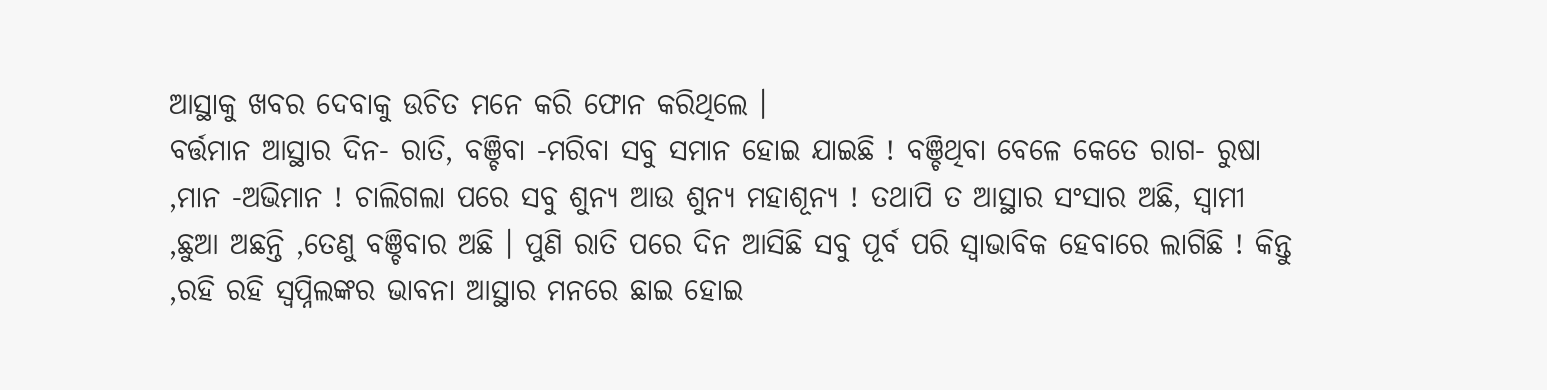ଆସ୍ଥାକୁ ଖବର ଦେବାକୁ ଉଚିତ ମନେ କରି ଫୋନ କରିଥିଲେ ।
ବର୍ତ୍ତମାନ ଆସ୍ଥାର ଦିନ- ରାତି, ବଞ୍ଚିବା -ମରିବା ସବୁ ସମାନ ହୋଇ ଯାଇଛି ! ବଞ୍ଚିଥିବା ବେଳେ କେତେ ରାଗ- ରୁଷା ,ମାନ -ଅଭିମାନ ! ଚାଲିଗଲା ପରେ ସବୁ ଶୁନ୍ୟ ଆଉ ଶୁନ୍ୟ ମହାଶୂନ୍ୟ ! ତଥାପି ତ ଆସ୍ଥାର ସଂସାର ଅଛି, ସ୍ୱାମୀ ,ଛୁଆ ଅଛନ୍ତି ,ତେଣୁ ବଞ୍ଚିବାର ଅଛି । ପୁଣି ରାତି ପରେ ଦିନ ଆସିଛି ସବୁ ପୂର୍ବ ପରି ସ୍ୱାଭାବିକ ହେବାରେ ଲାଗିଛି ! କିନ୍ତୁ ,ରହି ରହି ସ୍ୱପ୍ନିଲଙ୍କର ଭାବନା ଆସ୍ଥାର ମନରେ ଛାଇ ହୋଇ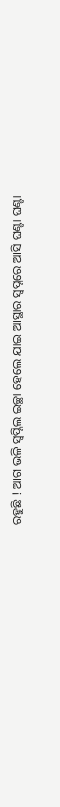ରହୁଛି ! ଆଗ ଭଳି ସ୍ୱପ୍ନିଲ ଇଚ୍ଛା ହେଲେ ଯାଇ ଆସ୍ଥାର ସ୍ୱପ୍ନରେ ଆସି ଘଣ୍ଟା ଘଣ୍ଟା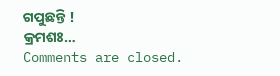ଗପୁଛନ୍ତି !
କ୍ରମଶଃ…
Comments are closed.